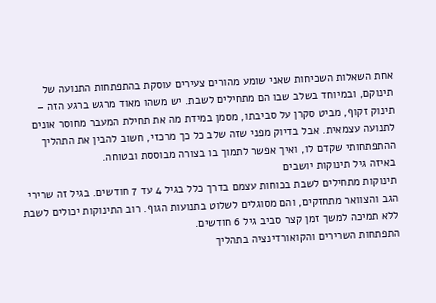אחת השאלות השכיחות שאני שומע מהורים צעירים עוסקת בהתפתחות התנועה של תינוקם, ובמיוחד בשלב שבו הם מתחילים לשבת. יש משהו מאוד מרגש ברגע הזה – תינוק זקוף, מביט סקרן על סביבתו, מסמן במידת מה את תחילת המעבר מחוסר אונים לתנועה עצמאית. אבל בדיוק מפני שזה שלב כל כך מרכזי, חשוב להבין את התהליך ההתפתחותי שקדם לו, ואיך אפשר לתמוך בו בצורה מבוססת ובטוחה.
באיזה גיל תינוקות יושבים
תינוקות מתחילים לשבת בכוחות עצמם בדרך כלל בגיל 4 עד 7 חודשים. בגיל זה שרירי הגב והצוואר מתחזקים, והם מסוגלים לשלוט בתנועות הגוף. רוב התינוקות יכולים לשבת ללא תמיכה למשך זמן קצר סביב גיל 6 חודשים.
התפתחות השרירים והקואורדינציה בתהליך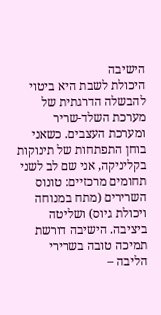הישיבה
היכולת לשבת היא ביטוי להבשלה הדרגתית של מערכת השלד-שריר ומערכת העצבים. כשאני בוחן התפתחות של תינוקות בקליניקה, אני שם לב לשני תחומים מרכזיים: טונוס השרירים (מתח במנוחה ויכולת גיוס) ושליטה ביציבה. הישיבה דורשת תמיכה טובה בשרירי הליבה –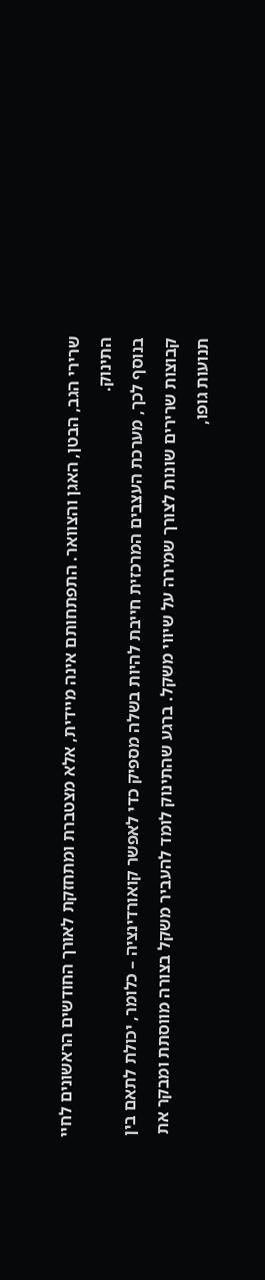שרירי הגב, הבטן, האגן והצוואר. התפתחותם אינה מיידית, אלא מצטברת ומתחזקת לאורך החודשים הראשונים לחיי התינוק.
בנוסף לכך, מערכת העצבים המרכזית חייבת להיות בשלה מספיק כדי לאפשר קואורדינציה – כלומר, יכולת לתאם בין קבוצות שרירים שונות לצורך שמירה על שיווי משקל. ברגע שהתינוק לומד להעביר משקל בצורה מווסתת ומבקר את תנועות גופו,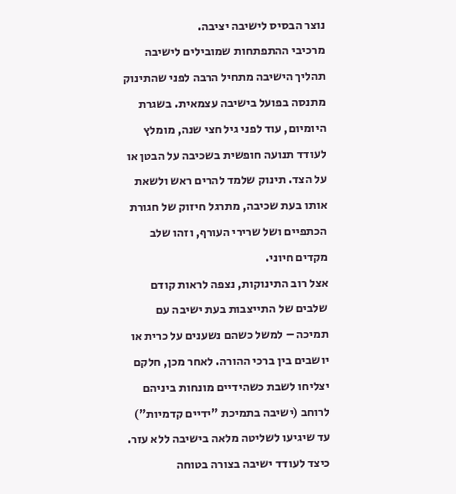נוצר הבסיס לישיבה יציבה.
מרכיבי ההתפתחות שמובילים לישיבה
תהליך הישיבה מתחיל הרבה לפני שהתינוק מתנסה בפועל בישיבה עצמאית. בשגרת היומיום, עוד לפני גיל חצי שנה, מומלץ לעודד תנועה חופשית בשכיבה על הבטן או על הצד. תינוק שלמד להרים ראש ולשאת אותו בעת שכיבה, מתרגל חיזוק של חגורת הכתפיים ושל שרירי העורף, וזהו שלב מקדים חיוני.
אצל רוב התינוקות, נצפה לראות קודם שלבים של התייצבות בעת ישיבה עם תמיכה – למשל כשהם נשענים על כרית או יושבים בין ברכי ההורה. לאחר מכן, חלקם יצליחו לשבת כשהידיים מונחות ביניהם לרוחב (ישיבה בתמיכת "ידיים קדמיות") עד שיגיעו לשליטה מלאה בישיבה ללא עזר.
כיצד לעודד ישיבה בצורה בטוחה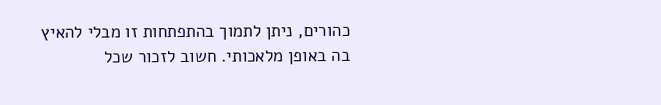כהורים, ניתן לתמוך בהתפתחות זו מבלי להאיץ בה באופן מלאכותי. חשוב לזכור שכל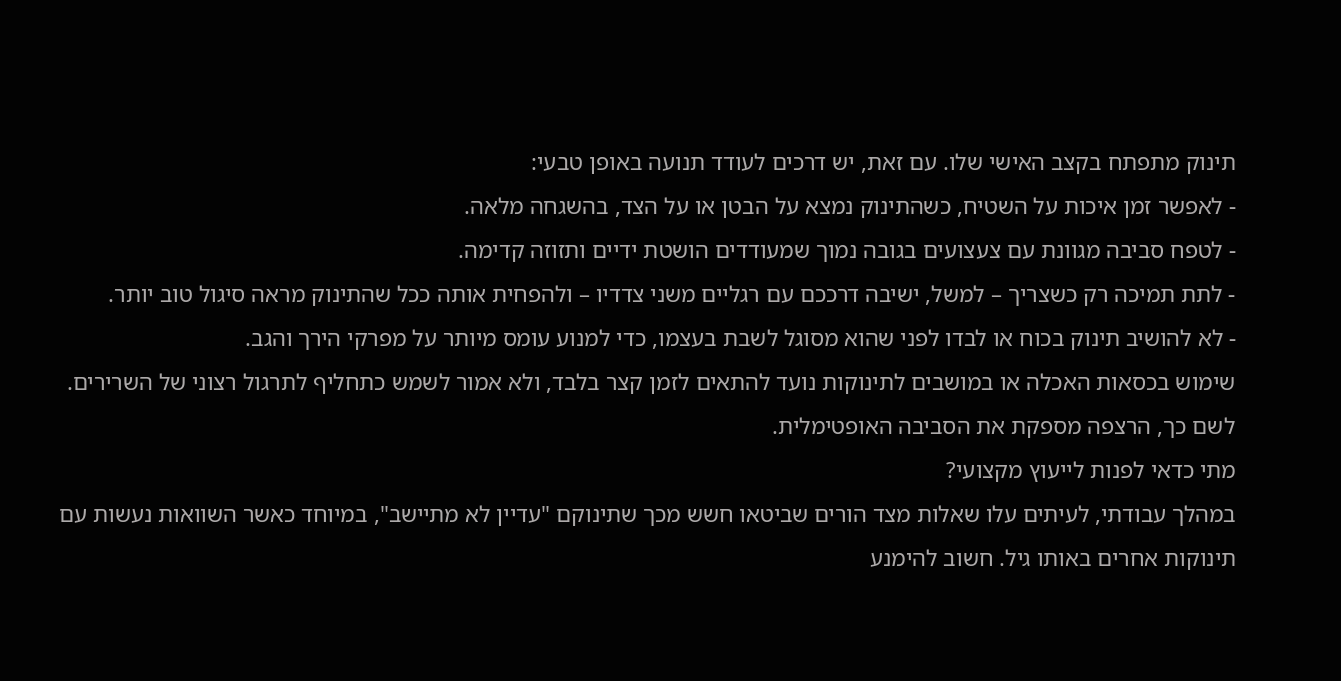תינוק מתפתח בקצב האישי שלו. עם זאת, יש דרכים לעודד תנועה באופן טבעי:
- לאפשר זמן איכות על השטיח, כשהתינוק נמצא על הבטן או על הצד, בהשגחה מלאה.
- לטפח סביבה מגוונת עם צעצועים בגובה נמוך שמעודדים הושטת ידיים ותזוזה קדימה.
- לתת תמיכה רק כשצריך – למשל, ישיבה דרככם עם רגליים משני צדדיו – ולהפחית אותה ככל שהתינוק מראה סיגול טוב יותר.
- לא להושיב תינוק בכוח או לבדו לפני שהוא מסוגל לשבת בעצמו, כדי למנוע עומס מיותר על מפרקי הירך והגב.
שימוש בכסאות האכלה או במושבים לתינוקות נועד להתאים לזמן קצר בלבד, ולא אמור לשמש כתחליף לתרגול רצוני של השרירים. לשם כך, הרצפה מספקת את הסביבה האופטימלית.
מתי כדאי לפנות לייעוץ מקצועי?
במהלך עבודתי, לעיתים עלו שאלות מצד הורים שביטאו חשש מכך שתינוקם "עדיין לא מתיישב", במיוחד כאשר השוואות נעשות עם תינוקות אחרים באותו גיל. חשוב להימנע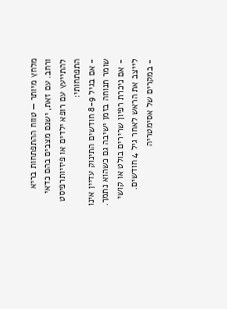מלחץ מיותר — טווח ההתפתחות בריא ורחב. עם זאת, ישנם מצבים בהם כדאי להתייעץ עם רופא ילדים או פיזיותרפיסט התפתחותי:
- אם בגיל 8-9 חודשים התינוק עדיין אינו שומר תנוחה בזמן ישיבה גם כשהוא נתמך.
- אם ניכרת רפיון שרירים בולט או קושי לייצב את הראש לאחר גיל 4 חודשים.
- במקרים של אסימטריה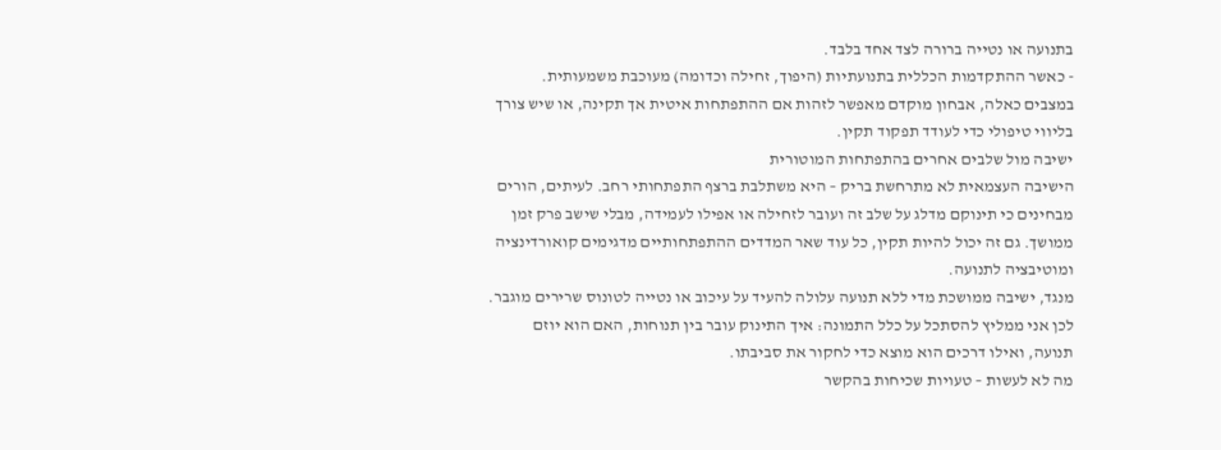בתנועה או נטייה ברורה לצד אחד בלבד.
- כאשר ההתקדמות הכללית בתנועתיות (היפוך, זחילה וכדומה) מעוכבת משמעותית.
במצבים כאלה, אבחון מוקדם מאפשר לזהות אם ההתפתחות איטית אך תקינה, או שיש צורך בליווי טיפולי כדי לעודד תפקוד תקין.
ישיבה מול שלבים אחרים בהתפתחות המוטורית
הישיבה העצמאית לא מתרחשת בריק – היא משתלבת ברצף התפתחותי רחב. לעיתים, הורים מבחינים כי תינוקם מדלג על שלב זה ועובר לזחילה או אפילו לעמידה, מבלי שישב פרק זמן ממושך. גם זה יכול להיות תקין, כל עוד שאר המדדים ההתפתחותיים מדגימים קואורדינציה ומוטיבציה לתנועה.
מנגד, ישיבה ממושכת מדי ללא תנועה עלולה להעיד על עיכוב או נטייה לטונוס שרירים מוגבר. לכן אני ממליץ להסתכל על כלל התמונה: איך התינוק עובר בין תנוחות, האם הוא יוזם תנועה, ואילו דרכים הוא מוצא כדי לחקור את סביבתו.
מה לא לעשות – טעויות שכיחות בהקשר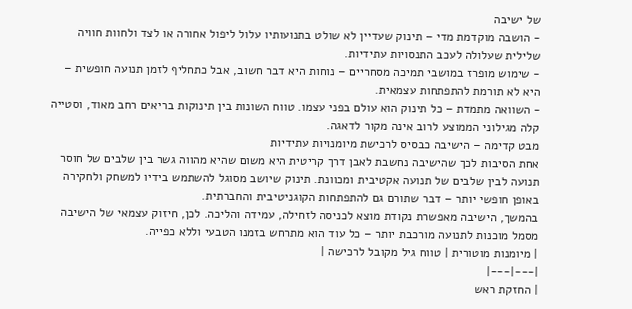של ישיבה
- הושבה מוקדמת מדי – תינוק שעדיין לא שולט בתנועותיו עלול ליפול אחורה או לצד ולחוות חוויה שלילית שעלולה לעכב התנסויות עתידיות.
- שימוש מופרז במושבי תמיכה מסחריים – נוחות היא דבר חשוב, אבל כתחליף לזמן תנועה חופשית – היא לא תורמת להתפתחות עצמאית.
- השוואה מתמדת – כל תינוק הוא עולם בפני עצמו. טווח השונות בין תינוקות בריאים רחב מאוד, וסטייה קלה מגילוני הממוצע לרוב אינה מקור לדאגה.
מבט קדימה – הישיבה כבסיס לרכישת מיומנויות עתידיות
אחת הסיבות לכך שהישיבה נחשבת לאבן דרך קריטית היא משום שהיא מהווה גשר בין שלבים של חוסר תנועה לבין שלבים של תנועה אקטיבית ומכוונת. תינוק שיושב מסוגל להשתמש בידיו למשחק ולחקירה באופן חופשי יותר – דבר שתורם גם להתפתחות הקוגניטיבית והחברתית.
בהמשך, הישיבה מאפשרת נקודת מוצא לכניסה לזחילה, עמידה והליכה. לכן, חיזוק עצמאי של הישיבה מסמל מוכנות לתנועה מורכבת יותר – כל עוד הוא מתרחש בזמנו הטבעי וללא כפייה.
| מיומנות מוטורית | טווח גיל מקובל לרכישה |
|---|---|
| החזקת ראש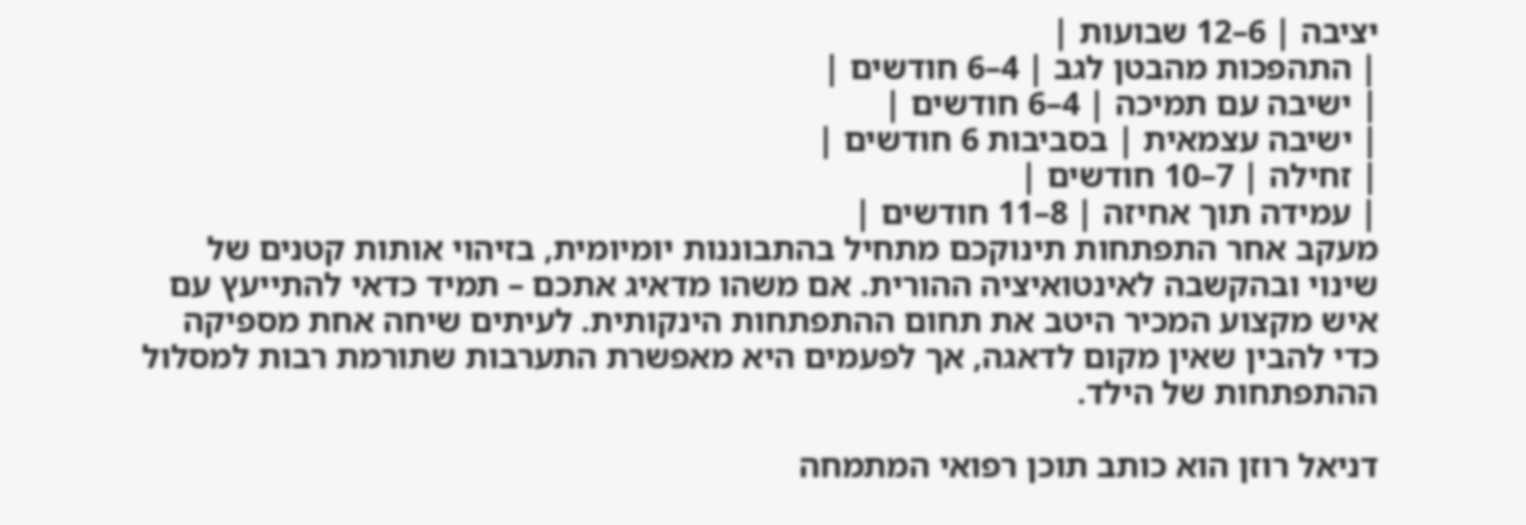יציבה | 6–12 שבועות |
| התהפכות מהבטן לגב | 4–6 חודשים |
| ישיבה עם תמיכה | 4–6 חודשים |
| ישיבה עצמאית | בסביבות 6 חודשים |
| זחילה | 7–10 חודשים |
| עמידה תוך אחיזה | 8–11 חודשים |
מעקב אחר התפתחות תינוקכם מתחיל בהתבוננות יומיומית, בזיהוי אותות קטנים של שינוי ובהקשבה לאינטואיציה ההורית. אם משהו מדאיג אתכם – תמיד כדאי להתייעץ עם איש מקצוע המכיר היטב את תחום ההתפתחות הינקותית. לעיתים שיחה אחת מספיקה כדי להבין שאין מקום לדאגה, אך לפעמים היא מאפשרת התערבות שתורמת רבות למסלול ההתפתחות של הילד.

דניאל רוזן הוא כותב תוכן רפואי המתמחה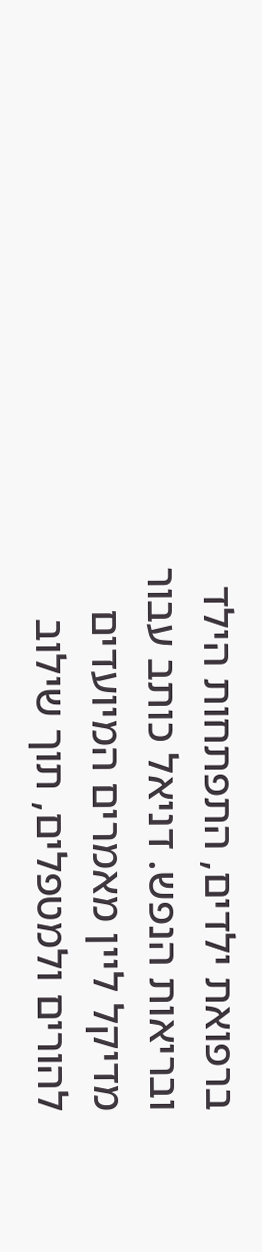ברפואת ילדים, התפתחות הילד ובריאות הנפש. דניאל כותב עבור מדיקל ליין מאמרים המיועדים להורים ולמטפלים, תוך שילוב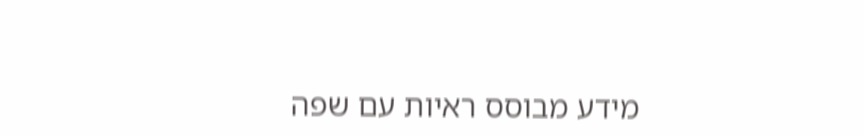מידע מבוסס ראיות עם שפה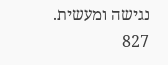נגישה ומעשית.
827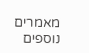מאמרים נוספים